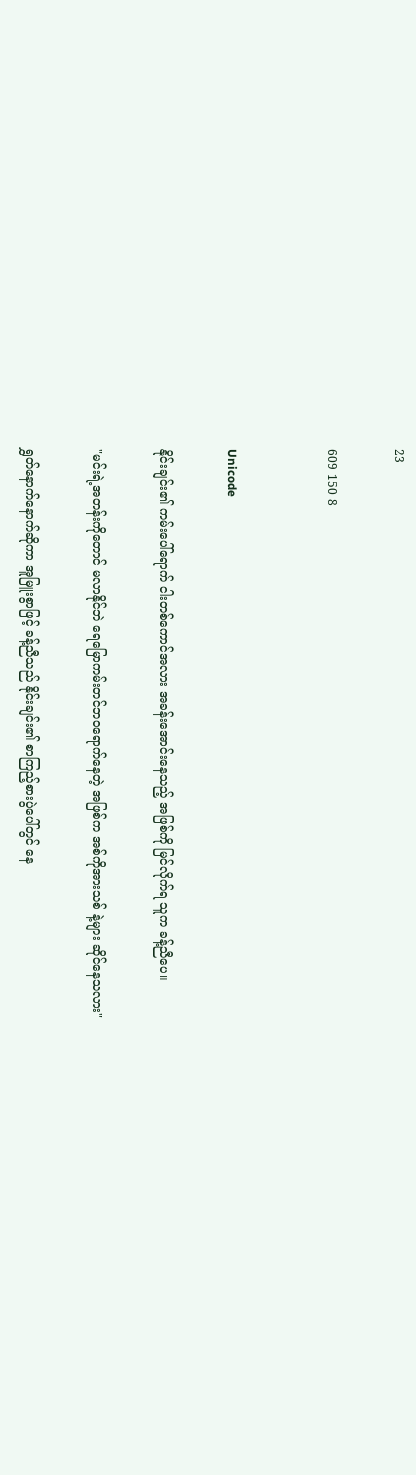23

609 150 8


Unicode

နိုင်းချင်း၏ ကမ်းပေါ်ရောက် ငါးတစ်ကောင်အလား အခန်းအောင်းနေသည့် အဖြစ်ကို မြင်လိုက်ရ သူက ခန့်ညီပေ။

"မင်းရဲ့အတန်းကိုတောင် မလာနိုင်ဘဲ ရေမြောကမ်းတင်ဘဝရောက်နေတဲ့ အဖြစ်က အစ်ကိုအားသစ် နဲ့များ ဆိုင်နေသလား"

ရွှတ်နောက်နောက်ဆိုကာ အူမြူးစွာဖြင့် ခန့်ညီသည် နိုင်းချင်း၏ စာကြည့်စားပွဲပေါ်တွင် နေ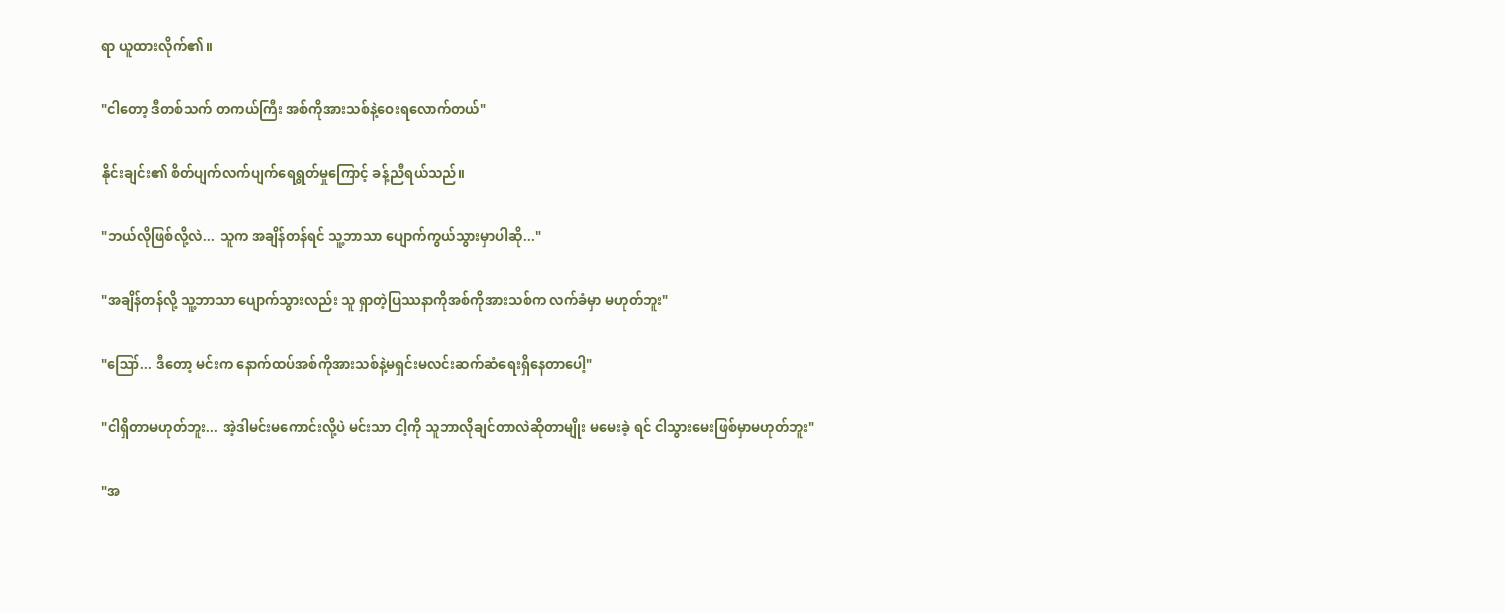ရာ ယူထားလိုက်၏။

"ငါတော့ ဒီတစ်သက် တကယ်ကြီး အစ်ကိုအားသစ်နဲ့ဝေးရလောက်တယ်"

နိုင်းချင်း၏ စိတ်ပျက်လက်ပျက်ရေရွတ်မှုကြောင့် ခန့်ညီရယ်သည်။

"ဘယ်လိုဖြစ်လို့လဲ... သူက အချိန်တန်ရင် သူ့ဘာသာ ပျောက်ကွယ်သွားမှာပါဆို..."

"အချိန်တန်လို့ သူ့ဘာသာ ပျောက်သွားလည်း သူ ရှာတဲ့ပြဿနာကိုအစ်ကိုအားသစ်က လက်ခံမှာ မဟုတ်ဘူး"

"ဪ... ဒီတော့ မင်းက နောက်ထပ်အစ်ကိုအားသစ်နဲ့မရှင်းမလင်းဆက်ဆံရေးရှိနေတာပေါ့"

"ငါရှိတာမဟုတ်ဘူး... အဲ့ဒါမင်းမကောင်းလို့ပဲ မင်းသာ ငါ့ကို သူဘာလိုချင်တာလဲဆိုတာမျိုး မမေးခဲ့ ရင် ငါသွားမေးဖြစ်မှာမဟုတ်ဘူး"

"အ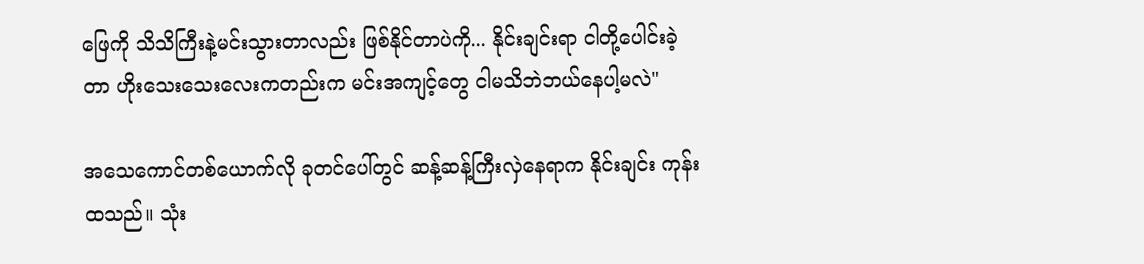ဖြေကို သိသိကြီးနဲ့မင်းသွားတာလည်း ဖြစ်နိုင်တာပဲကို... နိုင်းချင်းရာ ငါတို့ပေါင်းခဲ့တာ ဟိုးသေးသေးလေးကတည်းက မင်းအကျင့်တွေ ငါမသိဘဲဘယ်နေပါ့မလဲ"

အသေကောင်တစ်ယောက်လို ခုတင်ပေါ်တွင် ဆန့်ဆန့်ကြီးလှဲနေရာက နိုင်းချင်း ကုန်းထသည်။ သုံး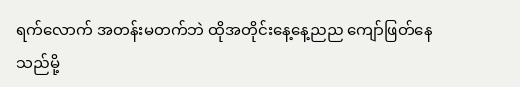ရက်လောက် အတန်းမတက်ဘဲ ထိုအတိုင်းနေ့နေ့ညည ကျော်ဖြတ်နေသည်မို့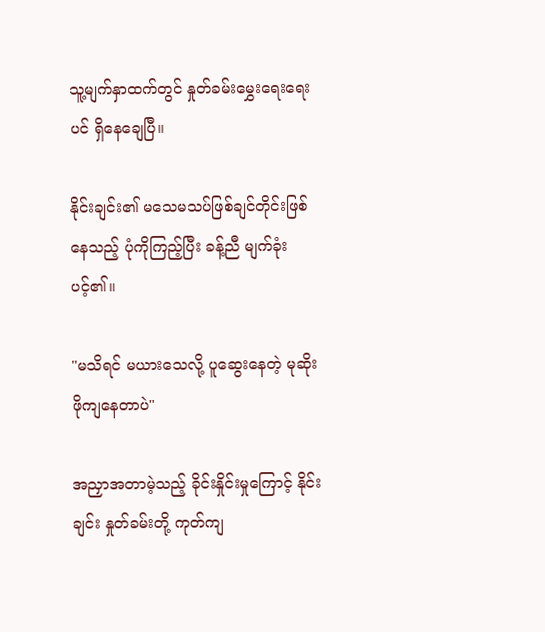သူ့မျက်နှာထက်တွင် နှုတ်ခမ်းမွှေးရေးရေးပင် ရှိနေချေပြီ။

နိုင်းချင်း၏ မသေမသပ်ဖြစ်ချင်တိုင်းဖြစ်နေသည့် ပုံကိုကြည့်ပြီး ခန့်ညီ မျက်ခုံးပင့်၏။

"မသိရင် မယားသေလို့ ပူဆွေးနေတဲ့ မုဆိုးဖိုကျနေတာပဲ"

အညှာအတာမဲ့သည့် ခိုင်းနှိုင်းမှုကြောင့် နိုင်းချင်း နှုတ်ခမ်းတို့ ကုတ်ကျ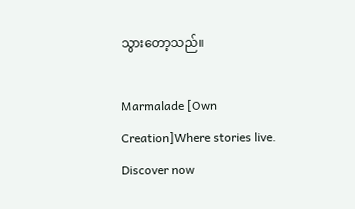သွားတော့သည်။

Marmalade [Own Creation]Where stories live. Discover now